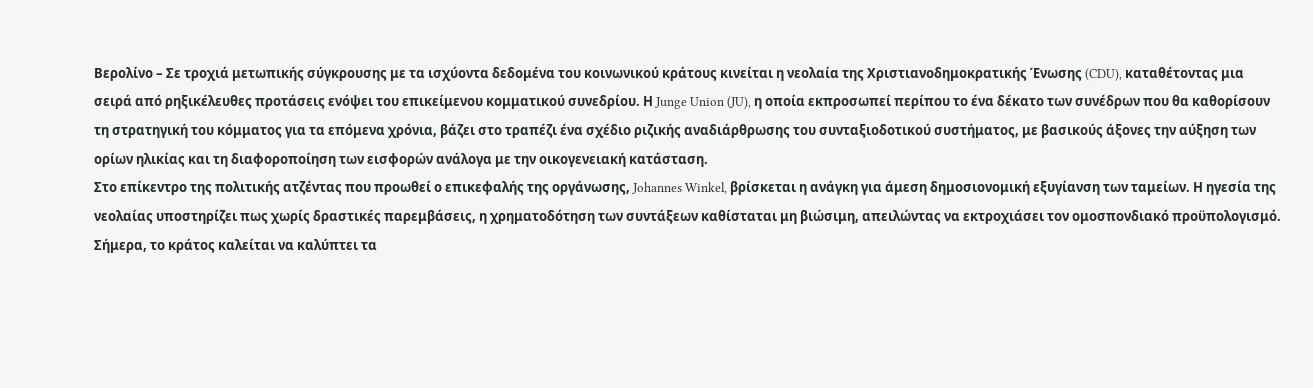Βερολίνο – Σε τροχιά μετωπικής σύγκρουσης με τα ισχύοντα δεδομένα του κοινωνικού κράτους κινείται η νεολαία της Χριστιανοδημοκρατικής Ένωσης (CDU), καταθέτοντας μια σειρά από ρηξικέλευθες προτάσεις ενόψει του επικείμενου κομματικού συνεδρίου. Η Junge Union (JU), η οποία εκπροσωπεί περίπου το ένα δέκατο των συνέδρων που θα καθορίσουν τη στρατηγική του κόμματος για τα επόμενα χρόνια, βάζει στο τραπέζι ένα σχέδιο ριζικής αναδιάρθρωσης του συνταξιοδοτικού συστήματος, με βασικούς άξονες την αύξηση των ορίων ηλικίας και τη διαφοροποίηση των εισφορών ανάλογα με την οικογενειακή κατάσταση.
Στο επίκεντρο της πολιτικής ατζέντας που προωθεί ο επικεφαλής της οργάνωσης, Johannes Winkel, βρίσκεται η ανάγκη για άμεση δημοσιονομική εξυγίανση των ταμείων. Η ηγεσία της νεολαίας υποστηρίζει πως χωρίς δραστικές παρεμβάσεις, η χρηματοδότηση των συντάξεων καθίσταται μη βιώσιμη, απειλώντας να εκτροχιάσει τον ομοσπονδιακό προϋπολογισμό. Σήμερα, το κράτος καλείται να καλύπτει τα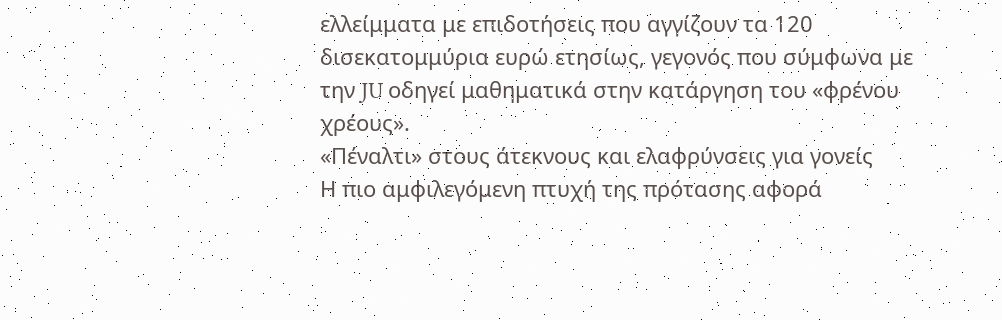ελλείμματα με επιδοτήσεις που αγγίζουν τα 120 δισεκατομμύρια ευρώ ετησίως, γεγονός που σύμφωνα με την JU οδηγεί μαθηματικά στην κατάργηση του «φρένου χρέους».
«Πέναλτι» στους άτεκνους και ελαφρύνσεις για γονείς
Η πιο αμφιλεγόμενη πτυχή της πρότασης αφορά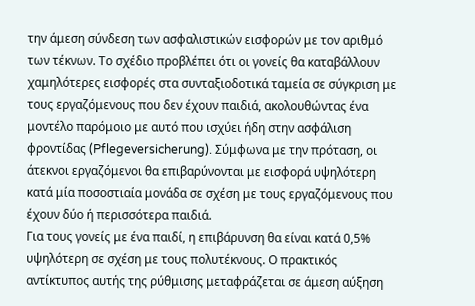την άμεση σύνδεση των ασφαλιστικών εισφορών με τον αριθμό των τέκνων. Το σχέδιο προβλέπει ότι οι γονείς θα καταβάλλουν χαμηλότερες εισφορές στα συνταξιοδοτικά ταμεία σε σύγκριση με τους εργαζόμενους που δεν έχουν παιδιά, ακολουθώντας ένα μοντέλο παρόμοιο με αυτό που ισχύει ήδη στην ασφάλιση φροντίδας (Pflegeversicherung). Σύμφωνα με την πρόταση, οι άτεκνοι εργαζόμενοι θα επιβαρύνονται με εισφορά υψηλότερη κατά μία ποσοστιαία μονάδα σε σχέση με τους εργαζόμενους που έχουν δύο ή περισσότερα παιδιά.
Για τους γονείς με ένα παιδί, η επιβάρυνση θα είναι κατά 0,5% υψηλότερη σε σχέση με τους πολυτέκνους. Ο πρακτικός αντίκτυπος αυτής της ρύθμισης μεταφράζεται σε άμεση αύξηση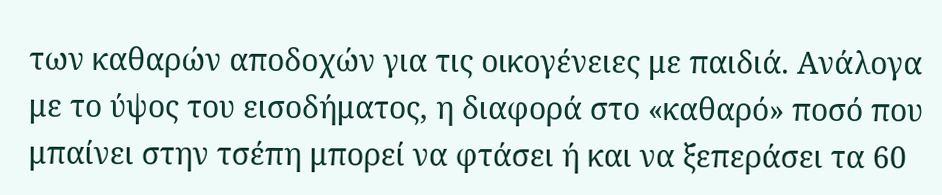των καθαρών αποδοχών για τις οικογένειες με παιδιά. Ανάλογα με το ύψος του εισοδήματος, η διαφορά στο «καθαρό» ποσό που μπαίνει στην τσέπη μπορεί να φτάσει ή και να ξεπεράσει τα 60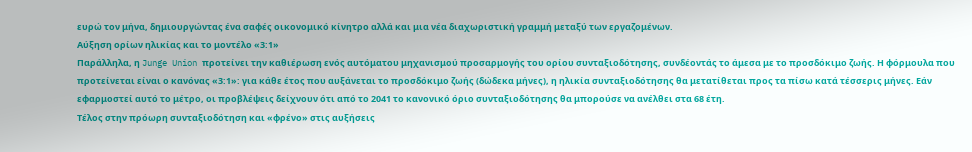ευρώ τον μήνα, δημιουργώντας ένα σαφές οικονομικό κίνητρο αλλά και μια νέα διαχωριστική γραμμή μεταξύ των εργαζομένων.
Αύξηση ορίων ηλικίας και το μοντέλο «3:1»
Παράλληλα, η Junge Union προτείνει την καθιέρωση ενός αυτόματου μηχανισμού προσαρμογής του ορίου συνταξιοδότησης, συνδέοντάς το άμεσα με το προσδόκιμο ζωής. Η φόρμουλα που προτείνεται είναι ο κανόνας «3:1»: για κάθε έτος που αυξάνεται το προσδόκιμο ζωής (δώδεκα μήνες), η ηλικία συνταξιοδότησης θα μετατίθεται προς τα πίσω κατά τέσσερις μήνες. Εάν εφαρμοστεί αυτό το μέτρο, οι προβλέψεις δείχνουν ότι από το 2041 το κανονικό όριο συνταξιοδότησης θα μπορούσε να ανέλθει στα 68 έτη.
Τέλος στην πρόωρη συνταξιοδότηση και «φρένο» στις αυξήσεις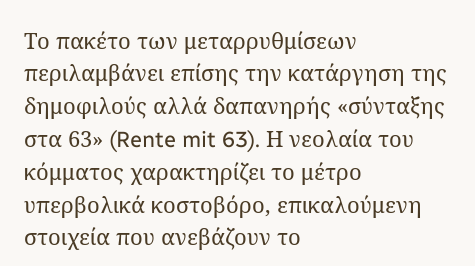Το πακέτο των μεταρρυθμίσεων περιλαμβάνει επίσης την κατάργηση της δημοφιλούς αλλά δαπανηρής «σύνταξης στα 63» (Rente mit 63). Η νεολαία του κόμματος χαρακτηρίζει το μέτρο υπερβολικά κοστοβόρο, επικαλούμενη στοιχεία που ανεβάζουν το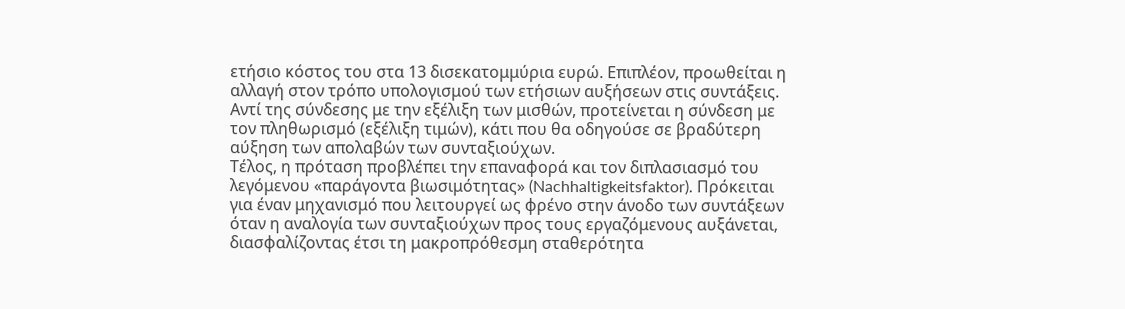ετήσιο κόστος του στα 13 δισεκατομμύρια ευρώ. Επιπλέον, προωθείται η αλλαγή στον τρόπο υπολογισμού των ετήσιων αυξήσεων στις συντάξεις. Αντί της σύνδεσης με την εξέλιξη των μισθών, προτείνεται η σύνδεση με τον πληθωρισμό (εξέλιξη τιμών), κάτι που θα οδηγούσε σε βραδύτερη αύξηση των απολαβών των συνταξιούχων.
Τέλος, η πρόταση προβλέπει την επαναφορά και τον διπλασιασμό του λεγόμενου «παράγοντα βιωσιμότητας» (Nachhaltigkeitsfaktor). Πρόκειται για έναν μηχανισμό που λειτουργεί ως φρένο στην άνοδο των συντάξεων όταν η αναλογία των συνταξιούχων προς τους εργαζόμενους αυξάνεται, διασφαλίζοντας έτσι τη μακροπρόθεσμη σταθερότητα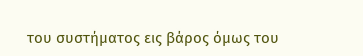του συστήματος εις βάρος όμως του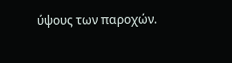ύψους των παροχών.